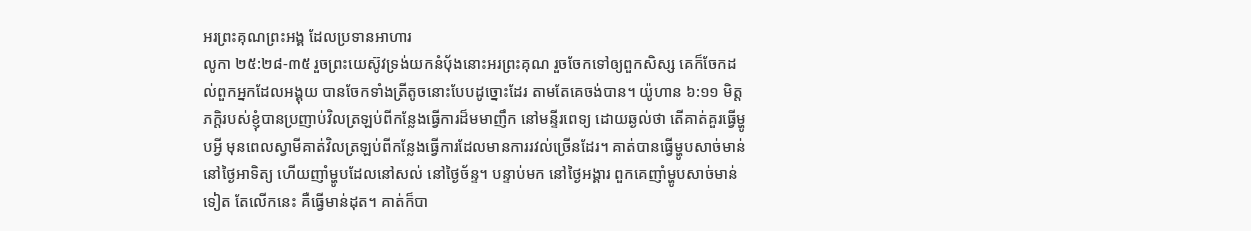អរព្រះគុណព្រះអង្គ ដែលប្រទានអាហារ
លូកា ២៥:២៨-៣៥ រួចព្រះយេស៊ូវទ្រង់យកនំបុ័ងនោះអរព្រះគុណ រួចចែកទៅឲ្យពួកសិស្ស គេក៏ចែកដល់ពួកអ្នកដែលអង្គុយ បានចែកទាំងត្រីតូចនោះបែបដូច្នោះដែរ តាមតែគេចង់បាន។ យ៉ូហាន ៦:១១ មិត្តភក្តិរបស់ខ្ញុំបានប្រញាប់វិលត្រឡប់ពីកន្លែងធ្វើការដ៏មមាញឹក នៅមន្ទីរពេទ្យ ដោយឆ្ងល់ថា តើគាត់គួរធ្វើម្ហូបអ្វី មុនពេលស្វាមីគាត់វិលត្រឡប់ពីកន្លែងធ្វើការដែលមានការរវល់ច្រើនដែរ។ គាត់បានធ្វើម្ហូបសាច់មាន់នៅថ្ងៃអាទិត្យ ហើយញាំម្ហូបដែលនៅសល់ នៅថ្ងៃច័ន្ទ។ បន្ទាប់មក នៅថ្ងៃអង្គារ ពួកគេញាំម្ហូបសាច់មាន់ទៀត តែលើកនេះ គឺធ្វើមាន់ដុត។ គាត់ក៏បា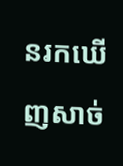នរកឃើញសាច់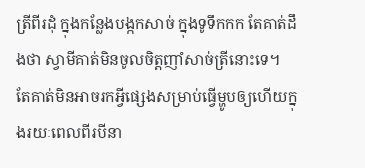ត្រីពីរដុំ ក្នុងកន្លែងបង្កកសាច់ ក្នុងទូទឹកកក តែគាត់ដឹងថា ស្វាមីគាត់មិនចូលចិត្តញាំសាច់ត្រីនោះទេ។ តែគាត់មិនអាចរកអ្វីផ្សេងសម្រាប់ធ្វើម្ហូបឲ្យហើយក្នុងរយៈពេលពីរបីនា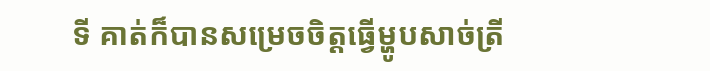ទី គាត់ក៏បានសម្រេចចិត្តធ្វើម្ហូបសាច់ត្រី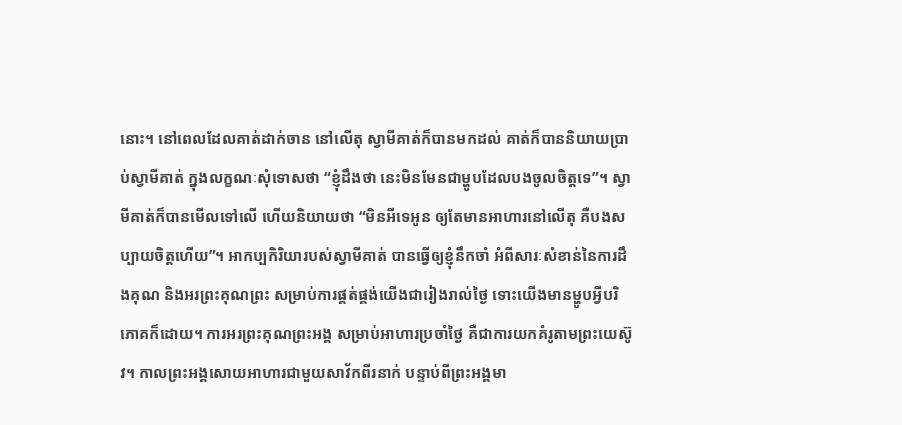នោះ។ នៅពេលដែលគាត់ដាក់ចាន នៅលើតុ ស្វាមីគាត់ក៏បានមកដល់ គាត់ក៏បាននិយាយប្រាប់ស្វាមីគាត់ ក្នុងលក្ខណៈសុំទោសថា “ខ្ញុំដឹងថា នេះមិនមែនជាម្ហូបដែលបងចូលចិត្តទេ”។ ស្វាមីគាត់ក៏បានមើលទៅលើ ហើយនិយាយថា “មិនអីទេអូន ឲ្យតែមានអាហារនៅលើតុ គឺបងសប្បាយចិត្តហើយ”។ អាកប្បកិរិយារបស់ស្វាមីគាត់ បានធ្វើឲ្យខ្ញុំនឹកចាំ អំពីសារៈសំខាន់នៃការដឹងគុណ និងអរព្រះគុណព្រះ សម្រាប់ការផ្គត់ផ្គង់យើងជារៀងរាល់ថ្ងៃ ទោះយើងមានម្ហូបអ្វីបរិភោគក៏ដោយ។ ការអរព្រះគុណព្រះអង្គ សម្រាប់អាហារប្រចាំថ្ងៃ គឺជាការយកគំរូតាមព្រះយេស៊ូវ។ កាលព្រះអង្គសោយអាហារជាមួយសាវ័កពីរនាក់ បន្ទាប់ពីព្រះអង្គមា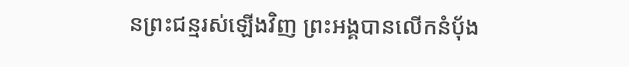នព្រះជន្មរស់ឡើងវិញ ព្រះអង្គបានលើកនំប៉័ង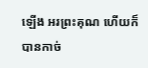ឡើង អរព្រះគុណ ហើយក៏បានកាច់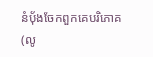នំប៉័ងចែកពួកគេបរិភោគ(លូ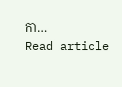កា…
Read article